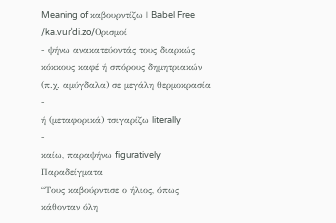Meaning of καβουρντίζω | Babel Free
/ka.vuɾˈdi.zo/Ορισμοί
- ψήνω ανακατεύοντάς τους διαρκώς κόκκους καφέ ή σπόρους δημητριακών (π.χ. αμύγδαλα) σε μεγάλη θερμοκρασία
-
ή (μεταφορικά) τσιγαρίζω literally
-
καίω, παραψήνω figuratively
Παραδείγματα
“Τους καβούρντισε ο ήλιος, όπως κάθονταν όλη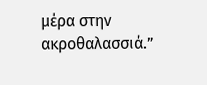μέρα στην ακροθαλασσιά.”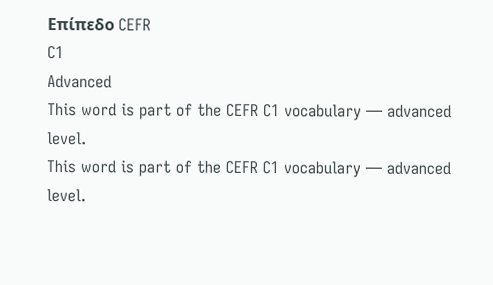Επίπεδο CEFR
C1
Advanced
This word is part of the CEFR C1 vocabulary — advanced level.
This word is part of the CEFR C1 vocabulary — advanced level.